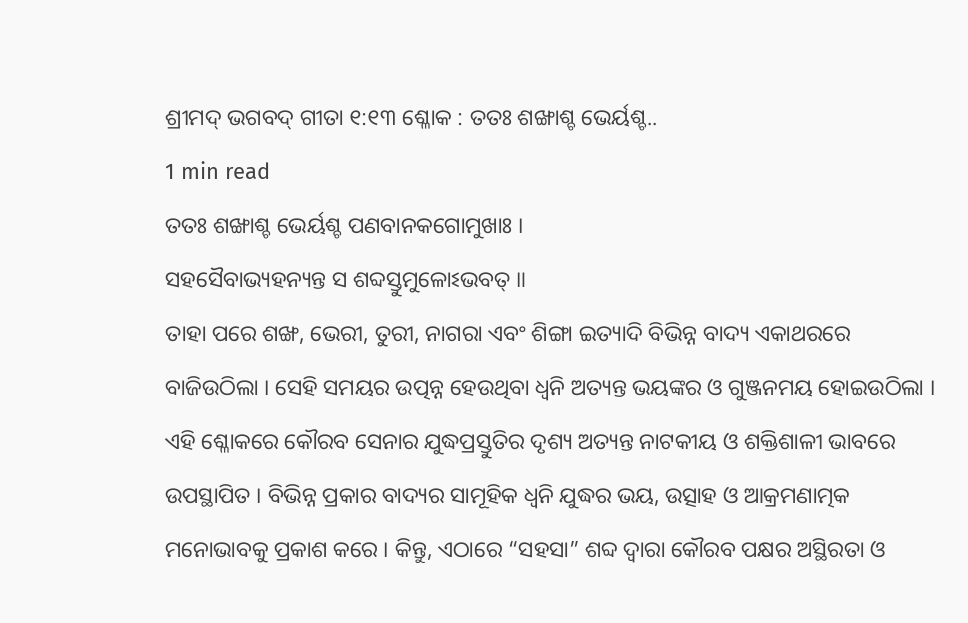ଶ୍ରୀମଦ୍ ଭଗବଦ୍ ଗୀତା ୧:୧୩ ଶ୍ଳୋକ : ତତଃ ଶଙ୍ଖାଶ୍ଚ ଭେର୍ୟଶ୍ଚ..
1 min read
ତତଃ ଶଙ୍ଖାଶ୍ଚ ଭେର୍ୟଶ୍ଚ ପଣବାନକଗୋମୁଖାଃ ।
ସହସୈବାଭ୍ୟହନ୍ୟନ୍ତ ସ ଶବ୍ଦସ୍ତୁମୁଳୋଽଭବତ୍ ॥
ତାହା ପରେ ଶଙ୍ଖ, ଭେରୀ, ତୁରୀ, ନାଗରା ଏବଂ ଶିଙ୍ଗା ଇତ୍ୟାଦି ବିଭିନ୍ନ ବାଦ୍ୟ ଏକାଥରରେ ବାଜିଉଠିଲା । ସେହି ସମୟର ଉତ୍ପନ୍ନ ହେଉଥିବା ଧ୍ୱନି ଅତ୍ୟନ୍ତ ଭୟଙ୍କର ଓ ଗୁଞ୍ଜନମୟ ହୋଇଉଠିଲା ।
ଏହି ଶ୍ଳୋକରେ କୌରବ ସେନାର ଯୁଦ୍ଧପ୍ରସ୍ତୁତିର ଦୃଶ୍ୟ ଅତ୍ୟନ୍ତ ନାଟକୀୟ ଓ ଶକ୍ତିଶାଳୀ ଭାବରେ ଉପସ୍ଥାପିତ । ବିଭିନ୍ନ ପ୍ରକାର ବାଦ୍ୟର ସାମୂହିକ ଧ୍ୱନି ଯୁଦ୍ଧର ଭୟ, ଉତ୍ସାହ ଓ ଆକ୍ରମଣାତ୍ମକ ମନୋଭାବକୁ ପ୍ରକାଶ କରେ । କିନ୍ତୁ, ଏଠାରେ “ସହସା” ଶବ୍ଦ ଦ୍ୱାରା କୌରବ ପକ୍ଷର ଅସ୍ଥିରତା ଓ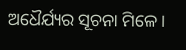ଅଧୈର୍ଯ୍ୟର ସୂଚନା ମିଳେ ।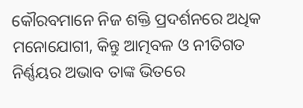କୌରବମାନେ ନିଜ ଶକ୍ତି ପ୍ରଦର୍ଶନରେ ଅଧିକ ମନୋଯୋଗୀ, କିନ୍ତୁ ଆତ୍ମବଳ ଓ ନୀତିଗତ ନିର୍ଣ୍ଣୟର ଅଭାବ ତାଙ୍କ ଭିତରେ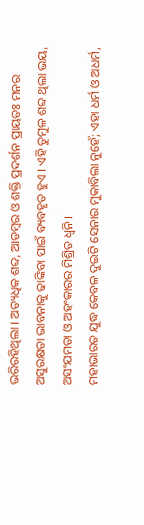ଭରିରହିଥିଲା । ଅତ୍ୟଧିକ ଶବ୍ଦ, ଆଡମ୍ବର ଓ ଶକ୍ତି ପ୍ରଦର୍ଶନ ପ୍ରାୟତଃ ମନର ଅସୁରକ୍ଷତା ଭାବନାକୁ ଢାଙ୍କିବା ପାଇଁ ବ୍ୟବହୃତ ହୁଏ । ଏହି ତୁମୁଳ ଶବ୍ଦ ଥିଲା ଭୟ, ଅସଂଯମତା ଓ ଅହଂକାରର ମିଶ୍ରିତ ଧ୍ୱନି ।
ମହାଭାରତ ଯୁଦ୍ଧ କେବଳ ଦୁଇଟି ସେନାର ମୁକାବିଲା ନୁହେଁ; ଏହା ଧର୍ମ ଓ ଅଧର୍ମ,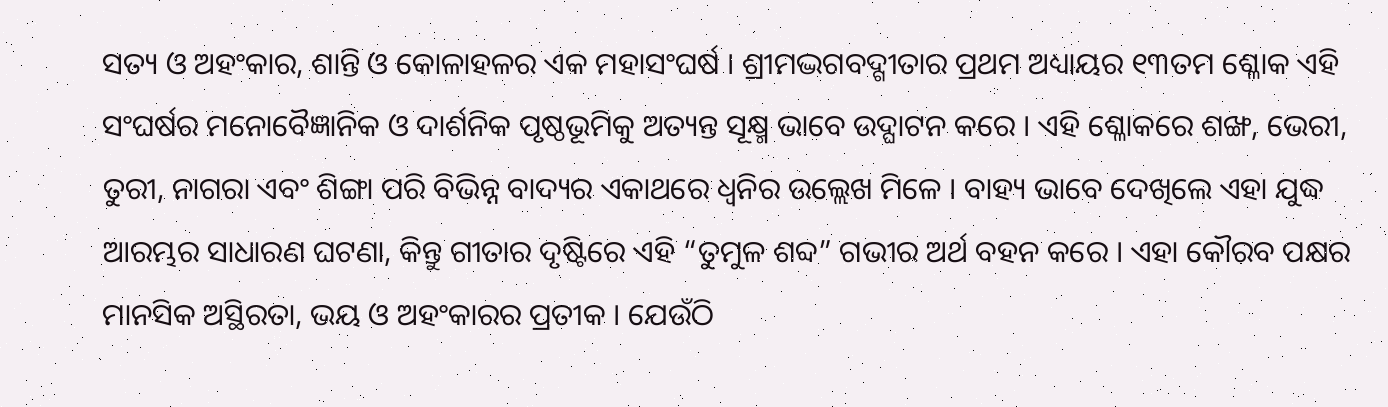ସତ୍ୟ ଓ ଅହଂକାର, ଶାନ୍ତି ଓ କୋଳାହଳର ଏକ ମହାସଂଘର୍ଷ । ଶ୍ରୀମଦ୍ଭଗବଦ୍ଗୀତାର ପ୍ରଥମ ଅଧ୍ୟାୟର ୧୩ତମ ଶ୍ଳୋକ ଏହି ସଂଘର୍ଷର ମନୋବୈଜ୍ଞାନିକ ଓ ଦାର୍ଶନିକ ପୃଷ୍ଠଭୂମିକୁ ଅତ୍ୟନ୍ତ ସୂକ୍ଷ୍ମ ଭାବେ ଉଦ୍ଘାଟନ କରେ । ଏହି ଶ୍ଳୋକରେ ଶଙ୍ଖ, ଭେରୀ, ତୁରୀ, ନାଗରା ଏବଂ ଶିଙ୍ଗା ପରି ବିଭିନ୍ନ ବାଦ୍ୟର ଏକାଥରେ ଧ୍ୱନିର ଉଲ୍ଲେଖ ମିଳେ । ବାହ୍ୟ ଭାବେ ଦେଖିଲେ ଏହା ଯୁଦ୍ଧ ଆରମ୍ଭର ସାଧାରଣ ଘଟଣା, କିନ୍ତୁ ଗୀତାର ଦୃଷ୍ଟିରେ ଏହି “ତୁମୁଳ ଶବ୍ଦ” ଗଭୀର ଅର୍ଥ ବହନ କରେ । ଏହା କୌରବ ପକ୍ଷର ମାନସିକ ଅସ୍ଥିରତା, ଭୟ ଓ ଅହଂକାରର ପ୍ରତୀକ । ଯେଉଁଠି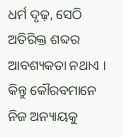ଧର୍ମ ଦୃଢ଼, ସେଠି ଅତିରିକ୍ତ ଶବ୍ଦର ଆବଶ୍ୟକତା ନଥାଏ ।
କିନ୍ତୁ କୌରବମାନେ ନିଜ ଅନ୍ୟାୟକୁ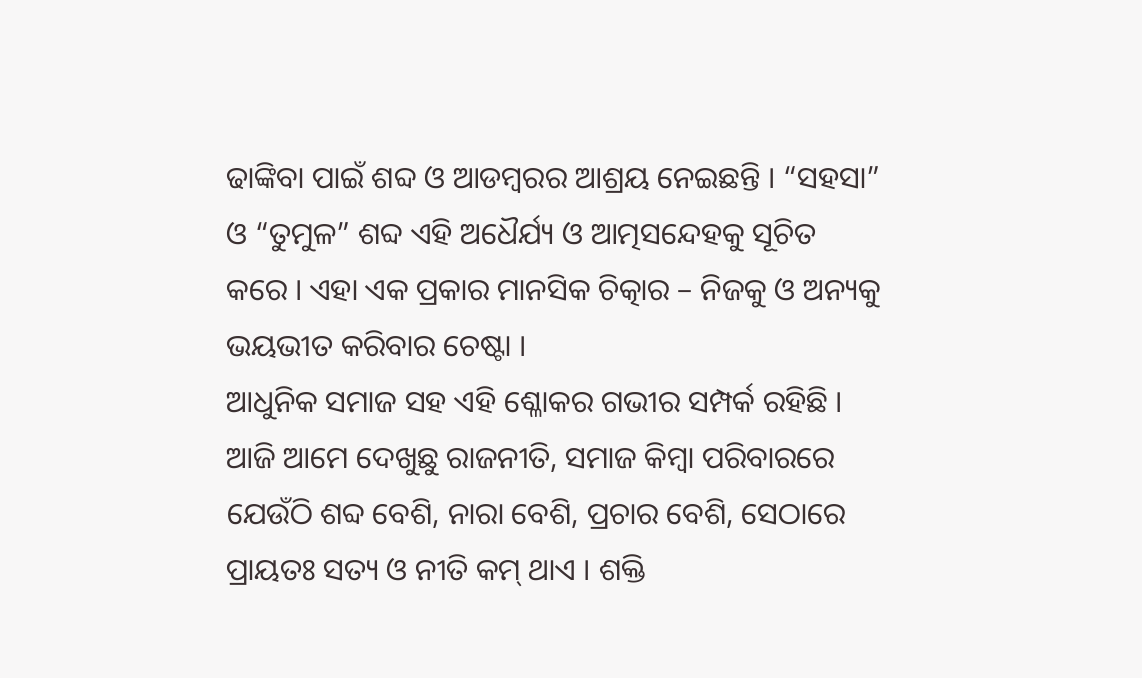ଢାଙ୍କିବା ପାଇଁ ଶବ୍ଦ ଓ ଆଡମ୍ବରର ଆଶ୍ରୟ ନେଇଛନ୍ତି । “ସହସା” ଓ “ତୁମୁଳ” ଶବ୍ଦ ଏହି ଅଧୈର୍ଯ୍ୟ ଓ ଆତ୍ମସନ୍ଦେହକୁ ସୂଚିତ କରେ । ଏହା ଏକ ପ୍ରକାର ମାନସିକ ଚିତ୍କାର – ନିଜକୁ ଓ ଅନ୍ୟକୁ ଭୟଭୀତ କରିବାର ଚେଷ୍ଟା ।
ଆଧୁନିକ ସମାଜ ସହ ଏହି ଶ୍ଳୋକର ଗଭୀର ସମ୍ପର୍କ ରହିଛି । ଆଜି ଆମେ ଦେଖୁଛୁ ରାଜନୀତି, ସମାଜ କିମ୍ବା ପରିବାରରେ ଯେଉଁଠି ଶବ୍ଦ ବେଶି, ନାରା ବେଶି, ପ୍ରଚାର ବେଶି, ସେଠାରେ ପ୍ରାୟତଃ ସତ୍ୟ ଓ ନୀତି କମ୍ ଥାଏ । ଶକ୍ତି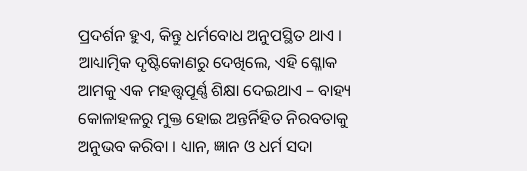ପ୍ରଦର୍ଶନ ହୁଏ, କିନ୍ତୁ ଧର୍ମବୋଧ ଅନୁପସ୍ଥିତ ଥାଏ । ଆଧ୍ୟାତ୍ମିକ ଦୃଷ୍ଟିକୋଣରୁ ଦେଖିଲେ, ଏହି ଶ୍ଳୋକ ଆମକୁ ଏକ ମହତ୍ତ୍ୱପୂର୍ଣ୍ଣ ଶିକ୍ଷା ଦେଇଥାଏ – ବାହ୍ୟ କୋଳାହଳରୁ ମୁକ୍ତ ହୋଇ ଅନ୍ତର୍ନିହିତ ନିରବତାକୁ ଅନୁଭବ କରିବା । ଧ୍ୟାନ, ଜ୍ଞାନ ଓ ଧର୍ମ ସଦା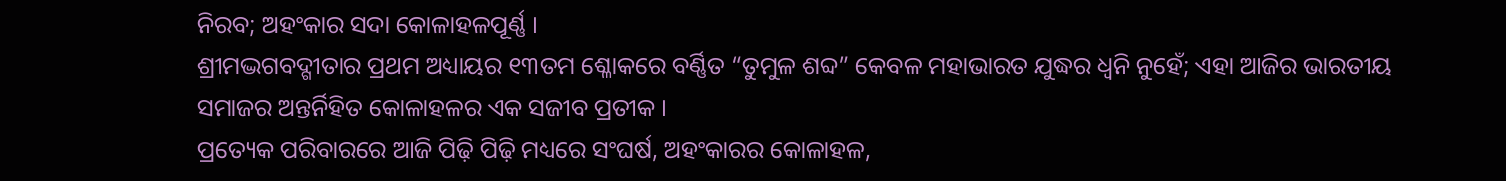ନିରବ; ଅହଂକାର ସଦା କୋଳାହଳପୂର୍ଣ୍ଣ ।
ଶ୍ରୀମଦ୍ଭଗବଦ୍ଗୀତାର ପ୍ରଥମ ଅଧ୍ୟାୟର ୧୩ତମ ଶ୍ଳୋକରେ ବର୍ଣ୍ଣିତ “ତୁମୁଳ ଶବ୍ଦ” କେବଳ ମହାଭାରତ ଯୁଦ୍ଧର ଧ୍ୱନି ନୁହେଁ; ଏହା ଆଜିର ଭାରତୀୟ ସମାଜର ଅନ୍ତର୍ନିହିତ କୋଳାହଳର ଏକ ସଜୀବ ପ୍ରତୀକ ।
ପ୍ରତ୍ୟେକ ପରିବାରରେ ଆଜି ପିଢ଼ି ପିଢ଼ି ମଧ୍ୟରେ ସଂଘର୍ଷ, ଅହଂକାରର କୋଳାହଳ,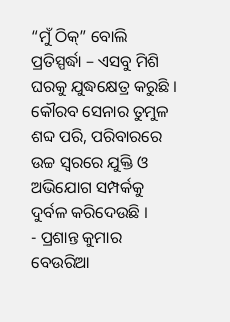“ମୁଁ ଠିକ୍” ବୋଲି ପ୍ରତିସ୍ପର୍ଦ୍ଧା – ଏସବୁ ମିଶି ଘରକୁ ଯୁଦ୍ଧକ୍ଷେତ୍ର କରୁଛି । କୌରବ ସେନାର ତୁମୁଳ ଶବ୍ଦ ପରି, ପରିବାରରେ ଉଚ୍ଚ ସ୍ୱରରେ ଯୁକ୍ତି ଓ ଅଭିଯୋଗ ସମ୍ପର୍କକୁ ଦୁର୍ବଳ କରିଦେଉଛି ।
- ପ୍ରଶାନ୍ତ କୁମାର ବେଉରିଆ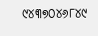୯୪୩୭୦୪୬୮୪୯